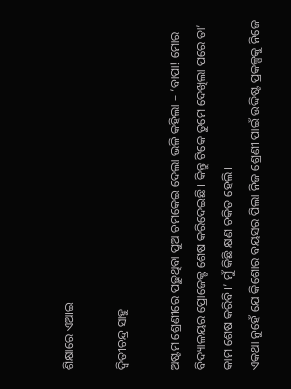ଶିକ୍ଷାରେ ଏଆଇ

ଦ୍ୱିତୀଚନ୍ଦ୍ର ସାହୁ

ଅଷ୍ଟମ ଶ୍ରେଣୀରେ ପଢ଼ୁଥିବା ପୁଅ ଚମକେଇ ଦେଲା ଭଳି କହିଲା – ‘ବାପା! ମୋର ବିଦ୍ୟାଳୟର ପ୍ରୋଜେକ୍ଟ ଶେଷ କରିଦେଇଛି। କିନ୍ତୁ ଟିକେ ତୁମେ ଦେଖିଲା ପରେ ତା’ କାମ ଶେଷ କରିବି।’ ମୁଁ କିଛି କ୍ଷଣ ଚକିତ ହେଲି।
ଏକଥା ନୁହେଁ ଯେ କିଶୋର ବୟସର ପିଲା ନିଜ ଶ୍ରେଣୀ ପାଇଁ ଉଦ୍ଦିଷ୍ଟ ପ୍ରକଳ୍ପକୁ ନିଜେ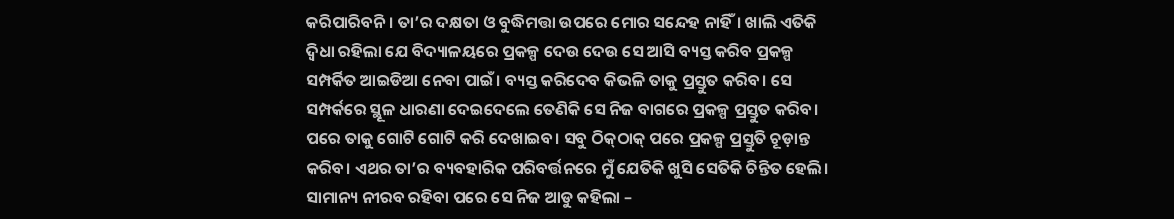କରିପାରିବନି। ତା’ର ଦକ୍ଷତା ଓ ବୁଦ୍ଧିମତ୍ତା ଉପରେ ମୋର ସନ୍ଦେହ ନାହିଁ। ଖାଲି ଏତିକି ଦ୍ୱିଧା ରହିଲା ଯେ ବିଦ୍ୟାଳୟରେ ପ୍ରକଳ୍ପ ଦେଉ ଦେଉ ସେ ଆସି ବ୍ୟସ୍ତ କରିବ ପ୍ରକଳ୍ପ ସମ୍ପର୍କିତ ଆଇଡିଆ ନେବା ପାଇଁ। ବ୍ୟସ୍ତ କରିଦେବ କିଭଳି ତାକୁ ପ୍ରସ୍ତୁତ କରିବ। ସେ ସମ୍ପର୍କରେ ସ୍ଥୂଳ ଧାରଣା ଦେଇଦେଲେ ତେଣିକି ସେ ନିଜ ବାଗରେ ପ୍ରକଳ୍ପ ପ୍ରସ୍ତୁତ କରିବ। ପରେ ତାକୁ ଗୋଟି ଗୋଟି କରି ଦେଖାଇବ। ସବୁ ଠିକ୍‌ଠାକ୍‌ ପରେ ପ୍ରକଳ୍ପ ପ୍ରସ୍ତୁତି ଚୂଡ଼ାନ୍ତ କରିବ। ଏଥର ତା’ର ବ୍ୟବହାରିକ ପରିବର୍ତ୍ତନରେ ମୁଁ ଯେତିକି ଖୁସି ସେତିକି ଚିନ୍ତିତ ହେଲି। ସାମାନ୍ୟ ନୀରବ ରହିବା ପରେ ସେ ନିଜ ଆଡୁ କହିଲା –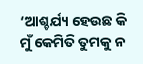‘ଆଶ୍ଚର୍ଯ୍ୟ ହେଉଛ କି ମୁଁ କେମିତି ତୁମକୁ ନ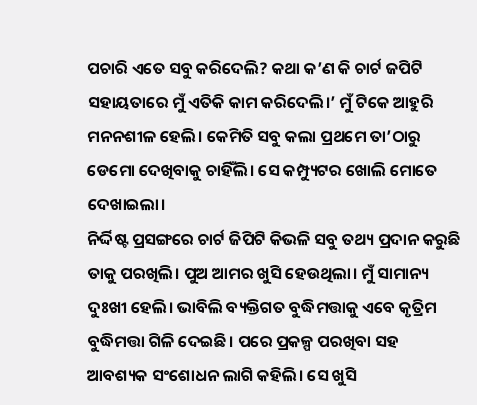ପଚାରି ଏତେ ସବୁ କରିଦେଲି? କଥା କ’ଣ କି ଚାର୍ଟ ଜପିଟି ସହାୟତାରେ ମୁଁ ଏତିକି କାମ କରିଦେଲି।’ ମୁଁ ଟିକେ ଆହୁରି ମନନଶୀଳ ହେଲି। କେମିତି ସବୁ କଲା ପ୍ରଥମେ ତା’ଠାରୁ ଡେମୋ ଦେଖିବାକୁ ଚାହିଁଲି। ସେ କମ୍ପ୍ୟୁଟର ଖୋଲି ମୋତେ ଦେଖାଇଲା।
ନିର୍ଦ୍ଦିଷ୍ଟ ପ୍ରସଙ୍ଗରେ ଚାର୍ଟ ଜିପିଟି କିଭଳି ସବୁ ତଥ୍ୟ ପ୍ରଦାନ କରୁଛି ତାକୁ ପରଖିଲି। ପୁଅ ଆମର ଖୁସି ହେଉଥିଲା। ମୁଁ ସାମାନ୍ୟ ଦୁଃଖୀ ହେଲି। ଭାବିଲି ବ୍ୟକ୍ତିଗତ ବୁଦ୍ଧିମତ୍ତାକୁ ଏବେ କୃତ୍ରିମ ବୁଦ୍ଧିମତ୍ତା ଗିଳି ଦେଇଛି। ପରେ ପ୍ରକଳ୍ପ ପରଖିବା ସହ ଆବଶ୍ୟକ ସଂଶୋଧନ ଲାଗି କହିଲି। ସେ ଖୁସି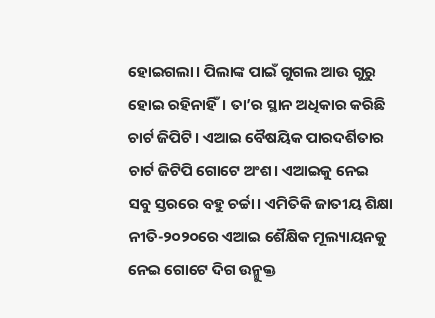ହୋଇଗଲା। ପିଲାଙ୍କ ପାଇଁ ଗୁଗଲ ଆଉ ଗୁରୁ ହୋଇ ରହିନାହିଁ। ତା’ର ସ୍ଥାନ ଅଧିକାର କରିଛି ଚାର୍ଟ ଜିପିଟି। ଏଆଇ ବୈଷୟିକ ପାରଦର୍ଶିତାର ଚାର୍ଟ ଜିଟିପି ଗୋଟେ ଅଂଶ। ଏଆଇକୁ ନେଇ ସବୁ ସ୍ତରରେ ବହୁ ଚର୍ଚ୍ଚା। ଏମିତିକି ଜାତୀୟ ଶିକ୍ଷା ନୀତି-୨୦୨୦ରେ ଏଆଇ ଶୈକ୍ଷିକ ମୂଲ୍ୟାୟନକୁ ନେଇ ଗୋଟେ ଦିଗ ଉନ୍ମୁକ୍ତ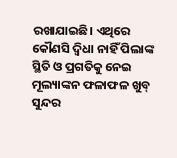ରଖାଯାଇଛି। ଏଥିରେ କୌଣସି ଦ୍ୱିଧା ନାହିଁ ପିଲାଙ୍କ ସ୍ଥିତି ଓ ପ୍ରଗତିକୁ ନେଇ ମୂଲ୍ୟାଙ୍କନ ଫଳାଫଳ ଖୁବ୍‌ ସୁନ୍ଦର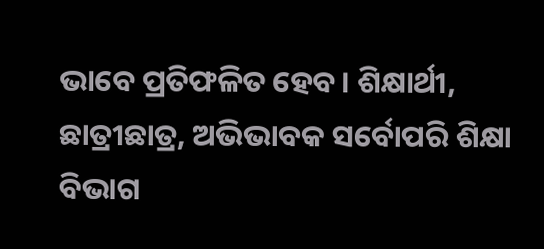ଭାବେ ପ୍ରତିଫଳିତ ହେବ। ଶିକ୍ଷାର୍ଥୀ, ଛାତ୍ରୀଛାତ୍ର, ଅଭିଭାବକ ସର୍ବୋପରି ଶିକ୍ଷା ବିଭାଗ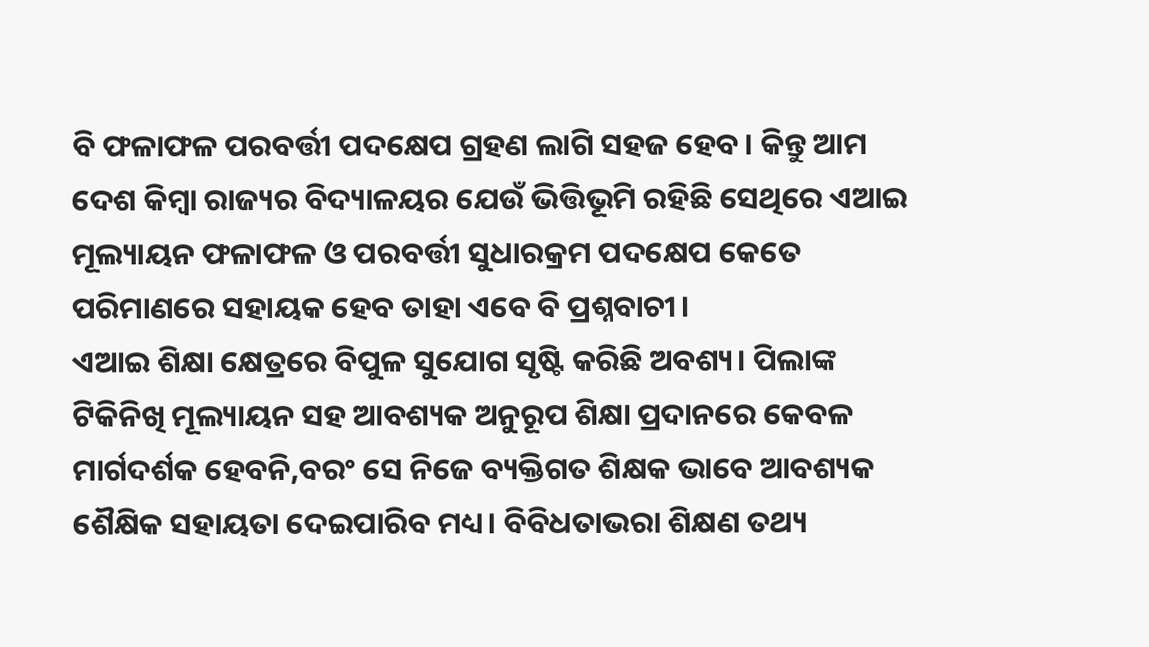ବି ଫଳାଫଳ ପରବର୍ତ୍ତୀ ପଦକ୍ଷେପ ଗ୍ରହଣ ଲାଗି ସହଜ ହେବ। କିନ୍ତୁ ଆମ ଦେଶ କିମ୍ବା ରାଜ୍ୟର ବିଦ୍ୟାଳୟର ଯେଉଁ ଭିତ୍ତିଭୂମି ରହିଛି ସେଥିରେ ଏଆଇ ମୂଲ୍ୟାୟନ ଫଳାଫଳ ଓ ପରବର୍ତ୍ତୀ ସୁଧାରକ୍ରମ ପଦକ୍ଷେପ କେତେ ପରିମାଣରେ ସହାୟକ ହେବ ତାହା ଏବେ ବି ପ୍ରଶ୍ନବାଚୀ।
ଏଆଇ ଶିକ୍ଷା କ୍ଷେତ୍ରରେ ବିପୁଳ ସୁଯୋଗ ସୃଷ୍ଟି କରିଛି ଅବଶ୍ୟ। ପିଲାଙ୍କ ଟିକିନିଖି ମୂଲ୍ୟାୟନ ସହ ଆବଶ୍ୟକ ଅନୁରୂପ ଶିକ୍ଷା ପ୍ରଦାନରେ କେବଳ ମାର୍ଗଦର୍ଶକ ହେବନି,ବରଂ ସେ ନିଜେ ବ୍ୟକ୍ତିଗତ ଶିକ୍ଷକ ଭାବେ ଆବଶ୍ୟକ ଶୈକ୍ଷିକ ସହାୟତା ଦେଇପାରିବ ମଧ୍ୟ। ବିବିଧତାଭରା ଶିକ୍ଷଣ ତଥ୍ୟ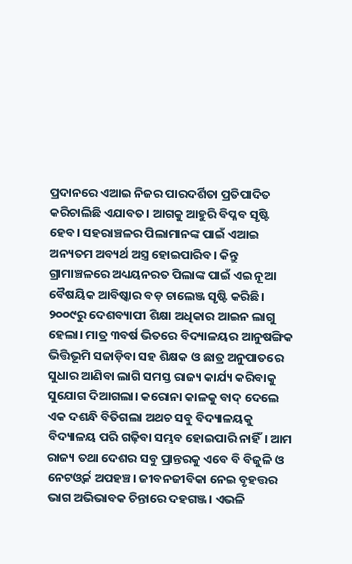ପ୍ରଦାନରେ ଏଆଇ ନିଜର ପାରଦର୍ଶିତା ପ୍ରତିପାଦିତ କରିଚାଲିଛି ଏଯାବତ। ଆଗକୁ ଆହୁରି ବିପ୍ଳବ ସୃଷ୍ଟି ହେବ। ସହରାଞ୍ଚଳର ପିଲାମାନଙ୍କ ପାଇଁ ଏଆଇ ଅନ୍ୟତମ ଅବ୍ୟର୍ଥ ଅସ୍ତ୍ର ହୋଇପାରିବ। କିନ୍ତୁ ଗ୍ରାମାଞ୍ଚଳରେ ଅଧ୍ୟୟନରତ ପିଲାଙ୍କ ପାଇଁ ଏଇ ନୂଆ ବୈଷୟିକ ଆବିଷ୍କାର ବଡ଼ ଚାଲେଞ୍ଜ ସୃଷ୍ଟି କରିଛି। ୨୦୦୯ରୁ ଦେଶବ୍ୟାପୀ ଶିକ୍ଷା ଅଧିକାର ଆଇନ ଲାଗୁ ହେଲା। ମାତ୍ର ୩ବର୍ଷ ଭିତରେ ବିଦ୍ୟାଳୟର ଆନୁଷଙ୍ଗିକ ଭିତ୍ତିଭୂମି ସଜାଡ଼ିବା ସହ ଶିକ୍ଷକ ଓ ଛାତ୍ର ଅନୁପାତରେ ସୁଧାର ଆଣିବା ଲାଗି ସମସ୍ତ ରାଜ୍ୟ କାର୍ଯ୍ୟ କରିବାକୁ ସୁଯୋଗ ଦିଆଗଲା। କରୋନା କାଳକୁ ବାଦ୍‌ ଦେଲେ ଏକ ଦଶନ୍ଧି ବିତିଗଲା ଅଥଚ ସବୁ ବିଦ୍ୟାଳୟକୁ ବିଦ୍ୟାଳୟ ପରି ଗଢ଼ିବା ସମ୍ଭବ ହୋଇପାରି ନାହିଁ। ଆମ ରାଜ୍ୟ ତଥା ଦେଶର ସବୁ ପ୍ରାନ୍ତରକୁ ଏବେ ବି ବିଜୁଳି ଓ ନେଟଓ୍ବର୍କ ଅପହଞ୍ଚ। ଜୀବନଜୀବିକା ନେଇ ବୃହତ୍ତର ଭାଗ ଅଭିଭାବକ ଚିନ୍ତାରେ ଦହଗଞ୍ଜ। ଏଭଳି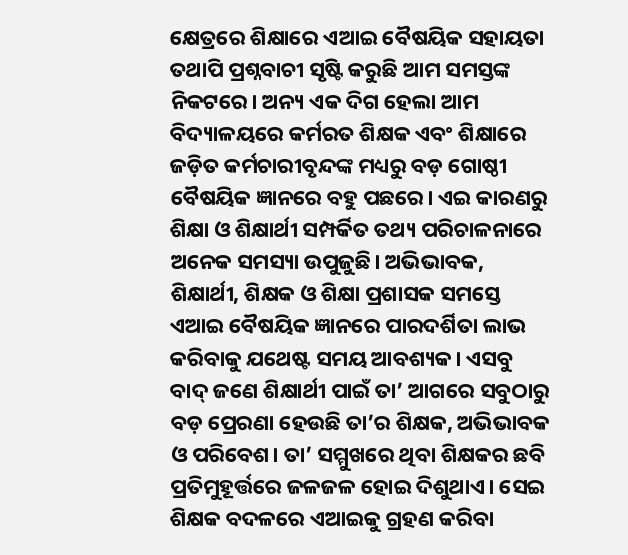କ୍ଷେତ୍ରରେ ଶିକ୍ଷାରେ ଏଆଇ ବୈଷୟିକ ସହାୟତା ତଥାପି ପ୍ରଶ୍ନବାଚୀ ସୃଷ୍ଟି କରୁଛି ଆମ ସମସ୍ତଙ୍କ ନିକଟରେ। ଅନ୍ୟ ଏକ ଦିଗ ହେଲା ଆମ ବିଦ୍ୟାଳୟରେ କର୍ମରତ ଶିକ୍ଷକ ଏବଂ ଶିକ୍ଷାରେ ଜଡ଼ିତ କର୍ମଚାରୀବୃନ୍ଦଙ୍କ ମଧ୍ୟରୁ ବଡ଼ ଗୋଷ୍ଠୀ ବୈଷୟିକ ଜ୍ଞାନରେ ବହୁ ପଛରେ। ଏଇ କାରଣରୁ ଶିକ୍ଷା ଓ ଶିକ୍ଷାର୍ଥୀ ସମ୍ପର୍କିତ ତଥ୍ୟ ପରିଚାଳନାରେ ଅନେକ ସମସ୍ୟା ଉପୁଜୁଛି। ଅଭିଭାବକ, ଶିକ୍ଷାର୍ଥୀ, ଶିକ୍ଷକ ଓ ଶିକ୍ଷା ପ୍ରଶାସକ ସମସ୍ତେ ଏଆଇ ବୈଷୟିକ ଜ୍ଞାନରେ ପାରଦର୍ଶିତା ଲାଭ କରିବାକୁ ଯଥେଷ୍ଟ ସମୟ ଆବଶ୍ୟକ। ଏସବୁ ବାଦ୍‌ ଜଣେ ଶିକ୍ଷାର୍ଥୀ ପାଇଁ ତା’ ଆଗରେ ସବୁଠାରୁ ବଡ଼ ପ୍ରେରଣା ହେଉଛି ତା’ର ଶିକ୍ଷକ, ଅଭିଭାବକ ଓ ପରିବେଶ। ତା’ ସମ୍ମୁଖରେ ଥିବା ଶିକ୍ଷକର ଛବି ପ୍ରତିମୁହୂର୍ତ୍ତରେ ଜଳଜଳ ହୋଇ ଦିଶୁଥାଏ। ସେଇ ଶିକ୍ଷକ ବଦଳରେ ଏଆଇକୁ ଗ୍ରହଣ କରିବା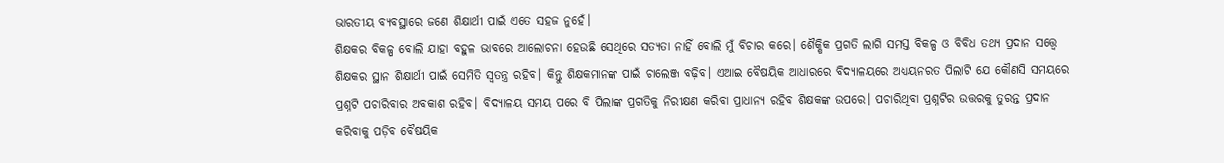ଭାରତୀୟ ବ୍ୟବସ୍ଥାରେ ଜଣେ ଶିକ୍ଷାର୍ଥୀ ପାଇଁ ଏତେ ସହଜ ନୁହେଁ।
ଶିକ୍ଷକର ବିକଳ୍ପ ବୋଲି ଯାହା ବହୁଳ ଭାବରେ ଆଲୋଚନା ହେଉଛି ସେଥିରେ ସତ୍ୟତା ନାହିଁ ବୋଲି ମୁଁ ବିଚାର କରେ। ଶୈକ୍ଷିକ ପ୍ରଗତି ଲାଗି ସମସ୍ତ ବିକଳ୍ପ ଓ ବିବିଧ ତଥ୍ୟ ପ୍ରଦାନ ସତ୍ତ୍ୱେ ଶିକ୍ଷକର ସ୍ଥାନ ଶିକ୍ଷାର୍ଥୀ ପାଇଁ ସେମିତି ସ୍ବତନ୍ତ୍ର ରହିବ। କିନ୍ତୁ ଶିକ୍ଷକମାନଙ୍କ ପାଇଁ ଚାଲେଞ୍ଜ ବଢ଼ିବ। ଏଆଇ ବୈଷୟିକ ଆଧାରରେ ବିଦ୍ୟାଳୟରେ ଅଧ୍ୟୟନରତ ପିଲାଟି ଯେ କୌଣସି ସମୟରେ ପ୍ରଶ୍ନଟି ପଚାରିବାର ଅବକାଶ ରହିବ। ବିଦ୍ୟାଳୟ ସମୟ ପରେ ବି ପିଲାଙ୍କ ପ୍ରଗତିକୁ ନିରୀକ୍ଷଣ କରିବା ପ୍ରାଧାନ୍ୟ ରହିବ ଶିକ୍ଷକଙ୍କ ଉପରେ। ପଚାରିଥିବା ପ୍ରଶ୍ନଟିର ଉତ୍ତରକୁ ତୁରନ୍ତ ପ୍ରଦାନ କରିବାକୁ ପଡ଼ିବ ବୈଷୟିକ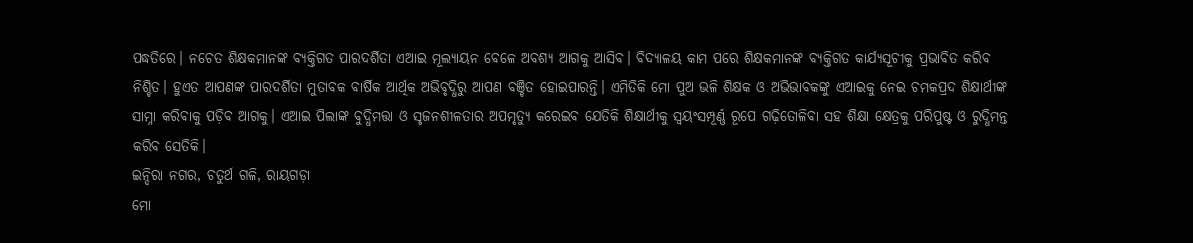ପଦ୍ଧତିରେ। ନଚେତ ଶିକ୍ଷକମାନଙ୍କ ବ୍ୟକ୍ତିଗତ ପାରଦର୍ଶିତା ଏଆଇ ମୂଲ୍ୟାୟନ ବେଳେ ଅବଶ୍ୟ ଆଗକୁ ଆସିବ। ବିଦ୍ୟାଳୟ କାମ ପରେ ଶିକ୍ଷକମାନଙ୍କ ବ୍ୟକ୍ତିଗତ କାର୍ଯ୍ୟସୂଚୀକୁ ପ୍ରଭାବିତ କରିବ ନିଶ୍ଚିତ। ହୁଏତ ଆପଣଙ୍କ ପାରଦର୍ଶିତା ମୁତାବକ ବାର୍ଷିକ ଆର୍ଥିକ ଅଭିବୃଦ୍ଧିରୁ ଆପଣ ବଞ୍ଚିତ ହୋଇପାରନ୍ତି। ଏମିତିକି ମୋ ପୁଅ ଭଳି ଶିକ୍ଷକ ଓ ଅଭିଭାବକଙ୍କୁ ଏଆଇକୁ ନେଇ ଚମକପ୍ରଦ ଶିକ୍ଷାର୍ଥୀଙ୍କ ସାମ୍ନା କରିବାକୁ ପଡ଼ିବ ଆଗକୁ। ଏଆଇ ପିଲାଙ୍କ ବୁଦ୍ଧିମତ୍ତା ଓ ସୃଜନଶୀଳତାର ଅପମୃତ୍ୟୁ କରେଇବ ଯେତିକି ଶିକ୍ଷାର୍ଥୀକୁ ସ୍ବୟଂସମ୍ପୂର୍ଣ୍ଣ ରୂପେ ଗଢ଼ିତୋଳିବା ସହ ଶିକ୍ଷା କ୍ଷେତ୍ରକୁ ପରିପୁଷ୍ଟ ଓ ରୁଦ୍ଧିମନ୍ତ କରିବ ସେତିକି।
ଇନ୍ଦିରା ନଗର, ଚତୁର୍ଥ ଗଳି, ରାୟଗଡ଼ା
ମୋ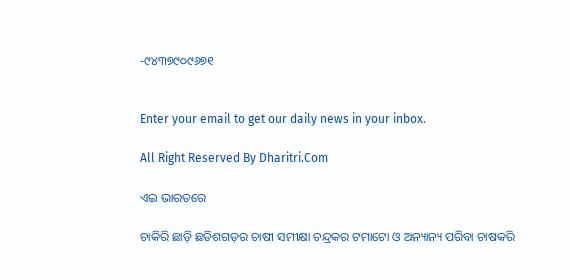-୯୪୩୭୯୦୯୬୭୧


Enter your email to get our daily news in your inbox.

All Right Reserved By Dharitri.Com

ଏଇ ଭାରତରେ

ଚାକିରି ଛାଡ଼ି ଛତିଶଗଡ଼ର ଚାଷୀ ସମୀକ୍ଷା ଚନ୍ଦ୍ରକର ଟମାଟୋ ଓ ଅନ୍ୟାନ୍ୟ ପରିବା ଚାଷକରି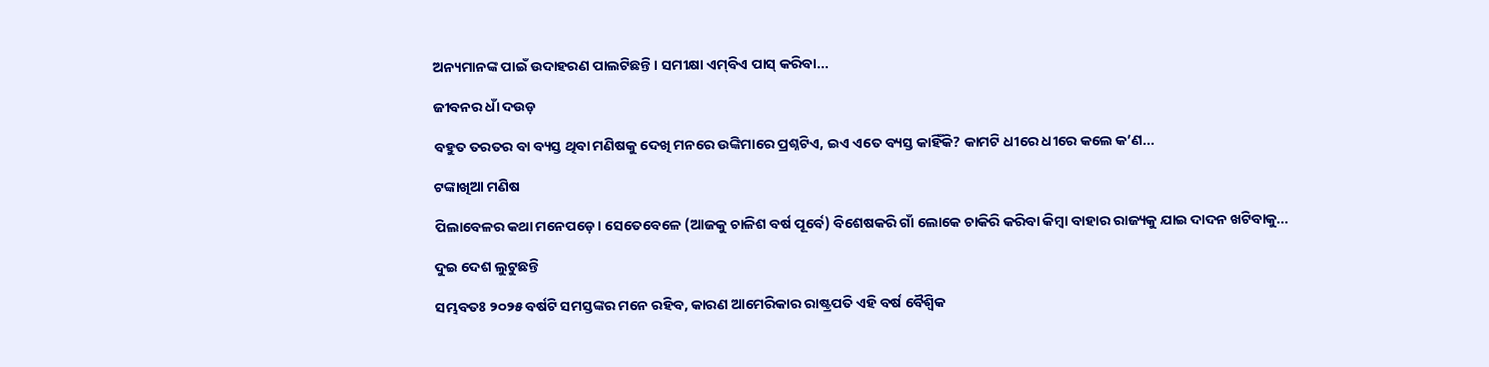ଅନ୍ୟମାନଙ୍କ ପାଇଁ ଉଦାହରଣ ପାଲଟିଛନ୍ତି। ସମୀକ୍ଷା ଏମ୍‌ବିଏ ପାସ୍‌ କରିବା...

ଜୀବନର ଧାଁ ଦଉଡ଼

ବହୁତ ତରତର ବା ବ୍ୟସ୍ତ ଥିବା ମଣିଷକୁ ଦେଖି ମନରେ ଉଙ୍କିମାରେ ପ୍ରଶ୍ନଟିଏ, ଇଏ ଏତେ ବ୍ୟସ୍ତ କାହିଁକି? କାମଟି ଧୀରେ ଧୀରେ କଲେ କ’ଣ...

ଟଙ୍କାଖିଆ ମଣିଷ

ପିଲାବେଳର କଥା ମନେପଡ଼େ। ସେତେବେଳେ (ଆଜକୁ ଚାଳିଶ ବର୍ଷ ପୂର୍ବେ) ବିଶେଷକରି ଗାଁ ଲୋକେ ଚାକିରି କରିବା କିମ୍ବା ବାହାର ରାଜ୍ୟକୁ ଯାଇ ଦାଦନ ଖଟିବାକୁ...

ଦୁଇ ଦେଶ ଲୁଟୁଛନ୍ତି

ସମ୍ଭବତଃ ୨୦୨୫ ବର୍ଷଟି ସମସ୍ତଙ୍କର ମନେ ରହିବ, କାରଣ ଆମେରିକାର ରାଷ୍ଟ୍ରପତି ଏହି ବର୍ଷ ବୈଶ୍ୱିକ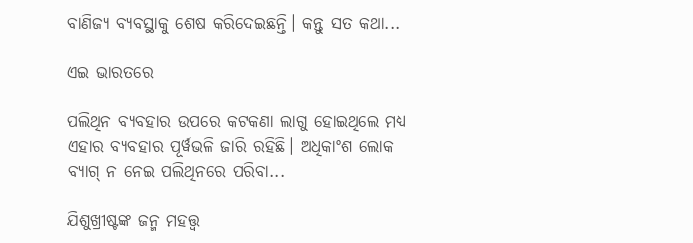ବାଣିଜ୍ୟ ବ୍ୟବସ୍ଥାକୁ ଶେଷ କରିଦେଇଛନ୍ତି। କନ୍ତୁ ସତ କଥା...

ଏଇ ଭାରତରେ

ପଲିଥିନ ବ୍ୟବହାର ଉପରେ କଟକଣା ଲାଗୁ ହୋଇଥିଲେ ମଧ୍ୟ ଏହାର ବ୍ୟବହାର ପୂର୍ୱଭଳି ଜାରି ରହିଛି। ଅଧିକାଂଶ ଲୋକ ବ୍ୟାଗ୍‌ ନ ନେଇ ପଲିଥିନରେ ପରିବା...

ଯିଶୁଖ୍ରୀଷ୍ଟଙ୍କ ଜନ୍ମ ମହତ୍ତ୍ୱ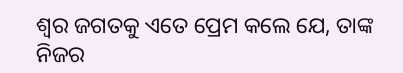ଶ୍ୱର ଜଗତକୁ ଏତେ ପ୍ରେମ କଲେ ଯେ, ତାଙ୍କ ନିଜର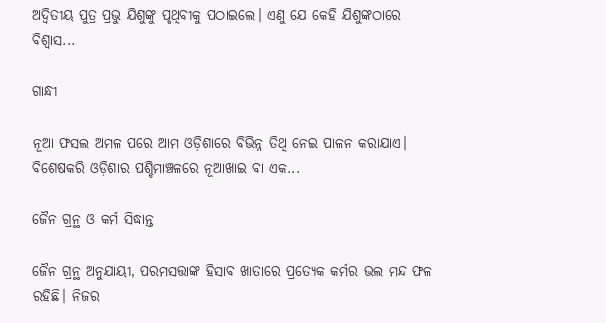ଅଦ୍ୱିତୀୟ ପୁତ୍ର ପ୍ରଭୁ ଯିଶୁଙ୍କୁ ପୃଥିବୀକୁ ପଠାଇଲେ। ଏଣୁ ଯେ କେହି ଯିଶୁଙ୍କଠାରେ ବିଶ୍ୱାସ...

ଗାନ୍ଧୀ

ନୂଆ ଫସଲ ଅମଳ ପରେ ଆମ ଓଡ଼ିଶାରେ ବିଭିନ୍ନ ତିଥି ନେଇ ପାଳନ କରାଯାଏ। ବିଶେଷକରି ଓଡ଼ିଶାର ପଶ୍ଚିମାଞ୍ଚଳରେ ନୂଆଖାଇ ବା ଏକ...

ଜୈନ ଗ୍ରନ୍ଥ ଓ କର୍ମ ସିଦ୍ଧାନ୍ତ

ଜୈନ ଗ୍ରନ୍ଥ ଅନୁଯାୟୀ, ପରମସତ୍ତାଙ୍କ ହିସାବ ଖାତାରେ ପ୍ରତ୍ୟେକ କର୍ମର ଭଲ ମନ୍ଦ ଫଳ ରହିଛି। ନିଜର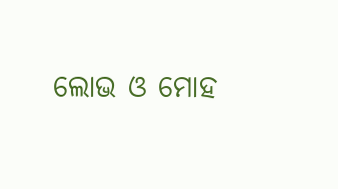ଲୋଭ ଓ ମୋହ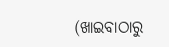(ଖାଇବାଠାରୁ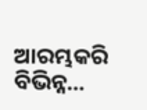ଆରମ୍ଭକରି ବିଭିନ୍ନ...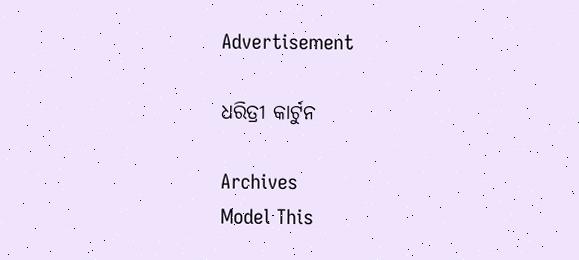Advertisement

ଧରିତ୍ରୀ କାର୍ଟୁନ

Archives
Model This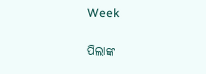Week

ପିଲାଙ୍କ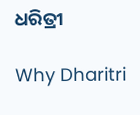ଧରିତ୍ରୀ

Why Dharitri